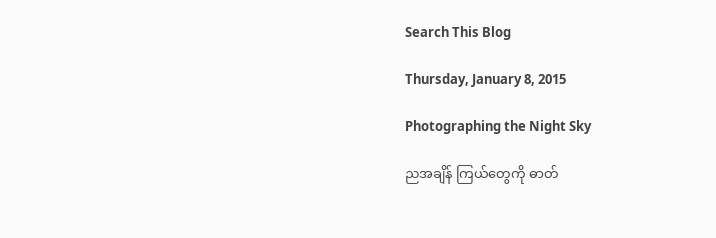Search This Blog

Thursday, January 8, 2015

Photographing the Night Sky

ညအချိန် ကြယ်တွေကို ဓာတ်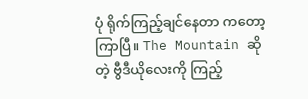ပုံ ရိုက်ကြည့်ချင်နေတာ ကတော့ ကြာပြီ။ The Mountain ဆိုတဲ့ ဗွီဒီယိုလေးကို ကြည့်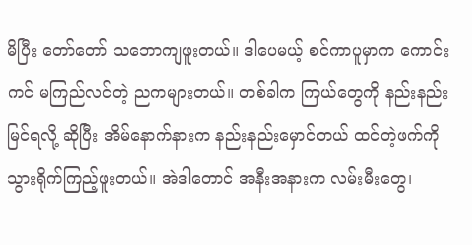မိပြီး တော်တော် သဘောကျဖူးတယ်။ ဒါပေမယ့် စင်ကာပူမှာက ကောင်းကင် မကြည်လင်တဲ့ ညကများတယ်။ တစ်ခါက ကြယ်တွေကို နည်းနည်းမြင်ရလို့ ဆိုပြီး အိမ်နောက်နားက နည်းနည်းမှောင်တယ် ထင်တဲ့ဖက်ကို သွားရိုက်ကြည့်ဖူးတယ်။ အဲဒါတောင် အနီးအနားက လမ်းမီးတွေ၊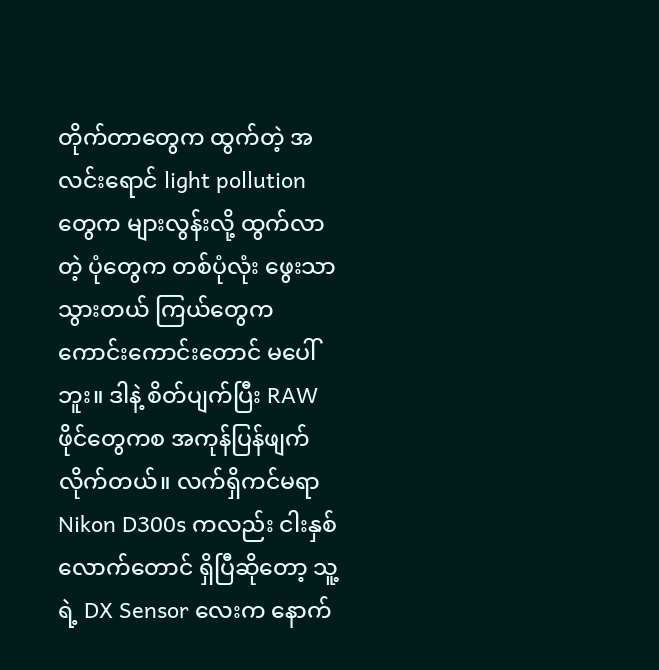တိုက်တာတွေက ထွက်တဲ့ အလင်းရောင် light pollution တွေက များလွန်းလို့ ထွက်လာတဲ့ ပုံတွေက တစ်ပုံလုံး ဖွေးသာသွားတယ် ကြယ်တွေက ကောင်းကောင်းတောင် မပေါ်ဘူး။ ဒါနဲ့ စိတ်ပျက်ပြီး RAW ဖိုင်တွေကစ အကုန်ပြန်ဖျက်လိုက်တယ်။ လက်ရှိကင်မရာ Nikon D300s ကလည်း ငါးနှစ်လောက်တောင် ရှိပြီဆိုတော့ သူ့ရဲ့ DX Sensor လေးက နောက်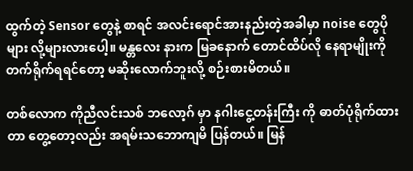ထွက်တဲ့ Sensor တွေနဲ့ စာရင် အလင်းရောင်အားနည်းတဲ့အခါမှာ noise တွေပိုများ လို့များလားပေါ့။ မန္တလေး နားက မြခနောက် တောင်ထိပ်လို နေရာမျိုးကို တက်ရိုက်ရရင်တော့ မဆိုးလောက်ဘူးလို့ စဉ်းစားမိတယ်။

တစ်လောက ကိုညီလင်းသစ် ဘလော့ဂ် မှာ နဂါးငွေ့တန်းကြီး ကို ဓာတ်ပုံရိုက်ထားတာ တွေ့တော့လည်း အရမ်းသဘောကျမိ ပြန်တယ်။ မြန်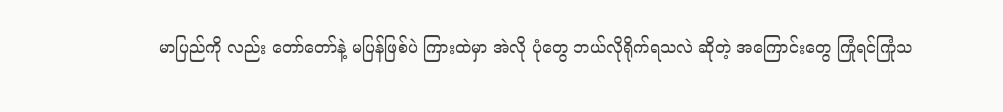မာပြည်ကို လည်း တော်တော်နဲ့ မပြန်ဖြစ်ပဲ ကြားထဲမှာ အဲလို ပုံတွေ ဘယ်လိုရိုက်ရသလဲ ဆိုတဲ့ အကြောင်းတွေ ကြုံရင်ကြုံသ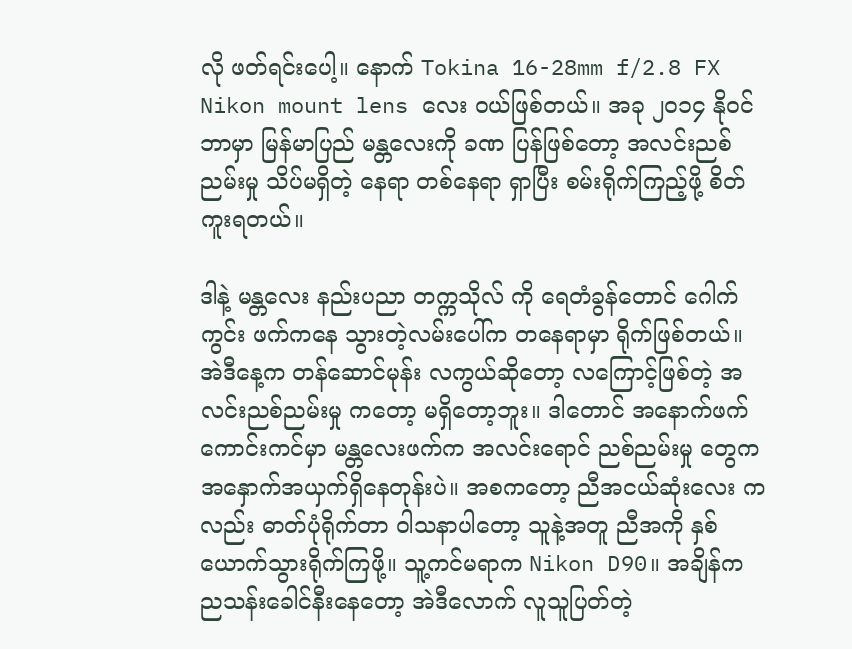လို ဖတ်ရင်းပေါ့။ နောက် Tokina 16-28mm f/2.8 FX Nikon mount lens လေး ဝယ်ဖြစ်တယ်။ အခု ၂၀၁၄ နိုဝင်ဘာမှာ မြန်မာပြည် မန္တလေးကို ခဏ ပြန်ဖြစ်တော့ အလင်းညစ်ညမ်းမှု သိပ်မရှိတဲ့ နေရာ တစ်နေရာ ရှာပြီး စမ်းရိုက်ကြည့်ဖို့ စိတ်ကူးရတယ်။

ဒါနဲ့ မန္တလေး နည်းပညာ တက္ကသိုလ် ကို ရေတံခွန်တောင် ဂေါက်ကွင်း ဖက်ကနေ သွားတဲ့လမ်းပေါ်က တနေရာမှာ ရိုက်ဖြစ်တယ်။ အဲဒီနေ့က တန်ဆောင်မုန်း လကွယ်ဆိုတော့ လကြောင့်ဖြစ်တဲ့ အလင်းညစ်ညမ်းမှု ကတော့ မရှိတော့ဘူး။ ဒါတောင် အနောက်ဖက် ကောင်းကင်မှာ မန္တလေးဖက်က အလင်းရောင် ညစ်ညမ်းမှု တွေက အနှောက်အယှက်ရှိနေတုန်းပဲ။ အစကတော့ ညီအငယ်ဆုံးလေး ကလည်း ဓာတ်ပုံရိုက်တာ ဝါသနာပါတော့ သူနဲ့အတူ ညီအကို နှစ်ယောက်သွားရိုက်ကြဖို့။ သူ့ကင်မရာက Nikon D90။ အချိန်က ညသန်းခေါင်နီးနေတော့ အဲဒီလောက် လူသူပြတ်တဲ့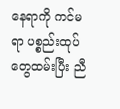နေရာကို ကင်မရာ ပစ္စည်းထုပ်တွေထမ်းပြီး ညီ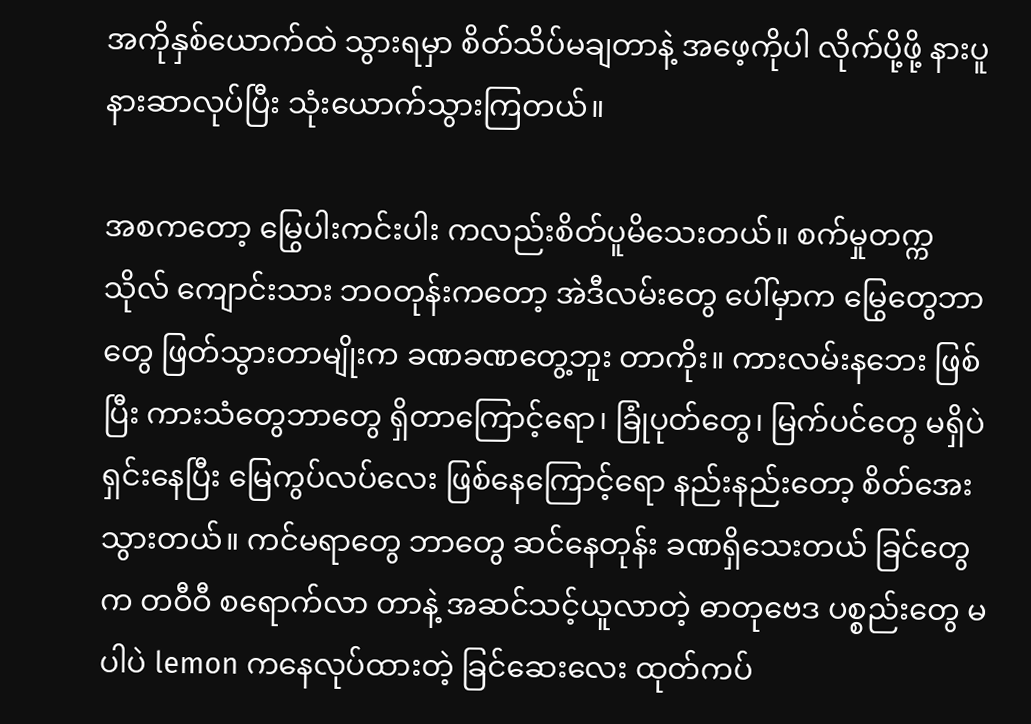အကိုနှစ်ယောက်ထဲ သွားရမှာ စိတ်သိပ်မချတာနဲ့ အဖေ့ကိုပါ လိုက်ပို့ဖို့ နားပူနားဆာလုပ်ပြီး သုံးယောက်သွားကြတယ်။

အစကတော့ မြွေပါးကင်းပါး ကလည်းစိတ်ပူမိသေးတယ်။ စက်မှုတက္ကသိုလ် ကျောင်းသား ဘဝတုန်းကတော့ အဲဒီလမ်းတွေ ပေါ်မှာက မြွေတွေဘာတွေ ဖြတ်သွားတာမျိုးက ခဏခဏတွေ့ဘူး တာကိုး။ ကားလမ်းနဘေး ဖြစ်ပြီး ကားသံတွေဘာတွေ ရှိတာကြောင့်ရော၊ ခြုံပုတ်တွေ၊ မြက်ပင်တွေ မရှိပဲ ရှင်းနေပြီး မြေကွပ်လပ်လေး ဖြစ်နေကြောင့်ရော နည်းနည်းတော့ စိတ်အေးသွားတယ်။ ကင်မရာတွေ ဘာတွေ ဆင်နေတုန်း ခဏရှိသေးတယ် ခြင်တွေက တဝီဝီ စရောက်လာ တာနဲ့ အဆင်သင့်ယူလာတဲ့ ဓာတုဗေဒ ပစ္စည်းတွေ မပါပဲ lemon ကနေလုပ်ထားတဲ့ ခြင်ဆေးလေး ထုတ်ကပ်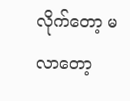လိုက်တော့ မလာတော့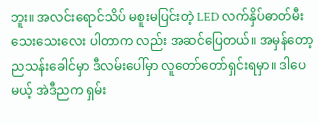ဘူး။ အလင်းရောင်သိပ် မစူးမပြင်းတဲ့ LED လက်နှိပ်ဓာတ်မီး သေးသေးလေး ပါတာက လည်း အဆင်ပြေတယ်။ အမှန်တော့ ညသန်းခေါင်မှာ ဒီလမ်းပေါ်မှာ လူတော်တော်ရှင်းရမှာ။ ဒါပေမယ့် အဲဒီညက ရှမ်း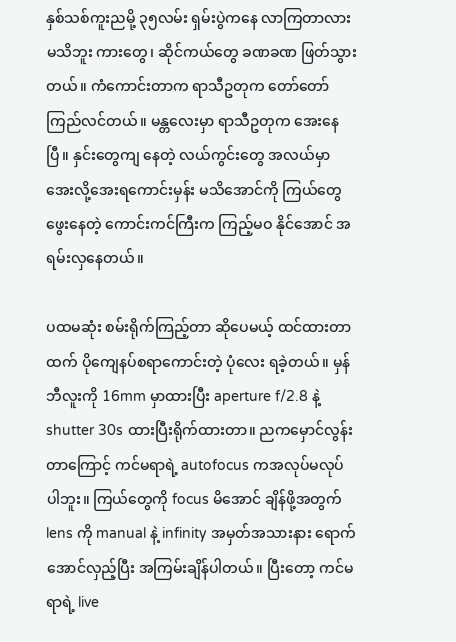နှစ်သစ်ကူးညမို့ ၃၅လမ်း ရှမ်းပွဲကနေ လာကြတာလား မသိဘူး ကားတွေ၊ ဆိုင်ကယ်တွေ ခဏခဏ ဖြတ်သွားတယ်။ ကံကောင်းတာက ရာသီဥတုက တော်တော်ကြည်လင်တယ်။ မန္တလေးမှာ ရာသီဥတုက အေးနေပြီ။ နှင်းတွေကျ နေတဲ့ လယ်ကွင်းတွေ အလယ်မှာ အေးလို့အေးရကောင်းမှန်း မသိအောင်ကို ကြယ်တွေဖွေးနေတဲ့ ကောင်းကင်ကြီးက ကြည့်မဝ နိုင်အောင် အရမ်းလှနေတယ်။

ပထမဆုံး စမ်းရိုက်ကြည့်တာ ဆိုပေမယ့် ထင်ထားတာထက် ပိုကျေနပ်စရာကောင်းတဲ့ ပုံလေး ရခဲ့တယ်။ မှန်ဘီလူးကို 16mm မှာထားပြီး aperture f/2.8 နဲ့ shutter 30s ထားပြီးရိုက်ထားတာ။ ညကမှောင်လွန်းတာကြောင့် ကင်မရာရဲ့ autofocus ကအလုပ်မလုပ်ပါဘူး။ ကြယ်တွေကို focus မိအောင် ချိန်ဖို့အတွက် lens ကို manual နဲ့ infinity အမှတ်အသားနား ရောက်အောင်လှည့်ပြီး အကြမ်းချိန်ပါတယ်။ ပြီးတော့ ကင်မရာရဲ့ live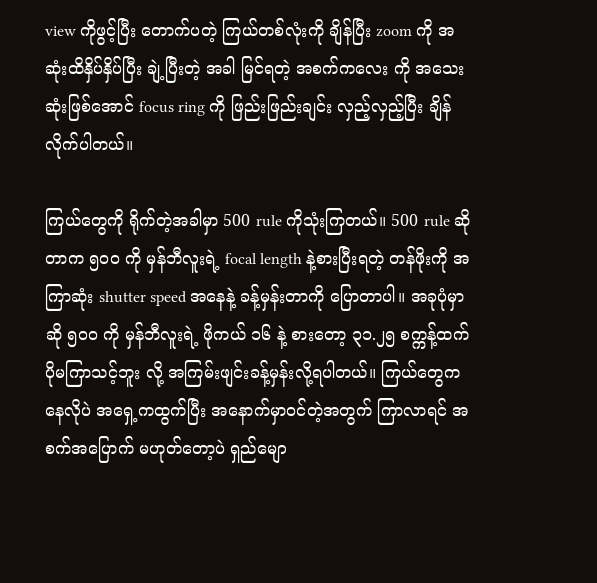view ကိုဖွင့်ပြီး တောက်ပတဲ့ ကြယ်တစ်လုံးကို ချိန်ပြီး zoom ကို အဆုံးထိနှိပ်နှိပ်ပြီး ချဲ့ပြီးတဲ့ အခါ မြင်ရတဲ့ အစက်ကလေး ကို အသေးဆုံးဖြစ်အောင် focus ring ကို ဖြည်းဖြည်းချင်း လှည့်လှည့်ပြီး ချိန်လိုက်ပါတယ်။

ကြယ်တွေကို ရိုက်တဲ့အခါမှာ 500 rule ကိုသုံးကြတယ်။ 500 rule ဆိုတာက ၅၀၀ ကို မှန်ဘီလူးရဲ့ focal length နဲ့စားပြီးရတဲ့ တန်ဖိုးကို အကြာဆုံး shutter speed အနေနဲ့ ခန့်မှန်းတာကို ပြောတာပါ။ အခုပုံမှာဆို ၅၀၀ ကို မှန်ဘီလူးရဲ့ ဖိုကယ် ၁၆ နဲ့ စားတော့ ၃၁.၂၅ စက္ကန့်ထက် ပိုမကြာသင့်ဘူး လို့ အကြမ်းဖျင်းခန့်မှန်းလို့ရပါတယ်။ ကြယ်တွေက နေလိုပဲ အရှေ့ကထွက်ပြီး အနောက်မှာဝင်တဲ့အတွက် ကြာလာရင် အစက်အပြောက် မဟုတ်တော့ပဲ ရှည်မျော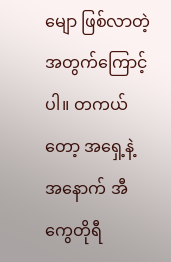မျော ဖြစ်လာတဲ့ အတွက်ကြောင့်ပါ။ တကယ်တော့ အရှေ့နဲ့ အနောက် အီကွေတိုရီ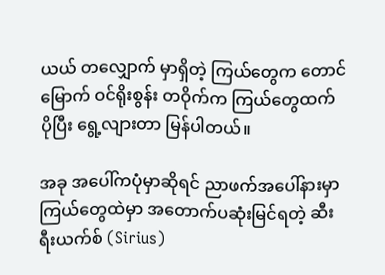ယယ် တလျှောက် မှာရှိတဲ့ ကြယ်တွေက တောင်မြောက် ဝင်ရိုးစွန်း တဝိုက်က ကြယ်တွေထက် ပိုပြီး ရွေ့လျားတာ မြန်ပါတယ်။

အခု အပေါ်ကပုံမှာဆိုရင် ညာဖက်အပေါ်နားမှာ ကြယ်တွေထဲမှာ အတောက်ပဆုံးမြင်ရတဲ့ ဆီးရီးယက်စ် (Sirius)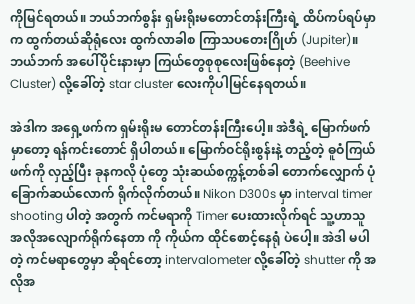ကိုမြင်ရတယ်။ ဘယ်ဘက်စွန်း ရှမ်းရိုးမတောင်တန်းကြီးရဲ့ ထိပ်ကပ်ရပ်မှာက ထွက်တယ်ဆိုရုံလေး ထွက်လာခါစ ကြာသပတေးဂြိုဟ် (Jupiter)။ ဘယ်ဘက် အပေါ်ပိုင်းနားမှာ ကြယ်တွေစုစုလေးဖြစ်နေတဲ့ (Beehive Cluster) လို့ခေါ်တဲ့ star cluster လေးကိုပါမြင်နေရတယ်။

အဲဒါက အရှေ့ဖက်က ရှမ်းရိုးမ တောင်တန်းကြီးပေါ့။ အဲဒီရဲ့ မြောက်ဖက်မှာတော့ ရန်ကင်းတောင် ရှိပါတယ်။ မြောက်ဝင်ရိုးစွန်းနဲ့ တည့်တဲ့ ဓူဝံကြယ်ဖက်ကို လှည့်ပြီး ခုနကလို ပုံတွေ သုံးဆယ်စက္ကန့်တစ်ခါ တောက်လျှောက် ပုံခြောက်ဆယ်လောက် ရိုက်လိုက်တယ်။ Nikon D300s မှာ interval timer shooting ပါတဲ့ အတွက် ကင်မရာကို Timer ပေးထားလိုက်ရင် သူ့ဟာသူ အလိုအလျောက်ရိုက်နေတာ ကို ကိုယ်က ထိုင်စောင့်နေရုံ ပဲပေါ့။ အဲဒါ မပါတဲ့ ကင်မရာတွေမှာ ဆိုရင်တော့ intervalometer လို့ခေါ်တဲ့ shutter ကို အလိုအ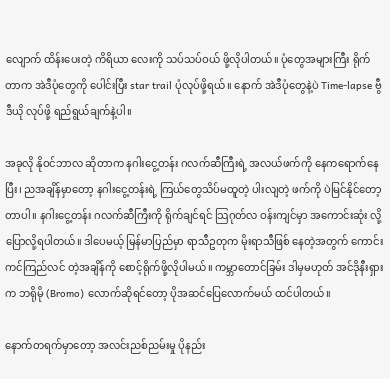လျောက် ထိန်းပေးတဲ့ ကိရိယာ လေးကို သပ်သပ်ဝယ် ဖို့လိုပါတယ်။ ပုံတွေအများကြီး ရိုက်တာက အဲဒီပုံတွေကို ပေါင်းပြီး star trail ပုံလုပ်ဖို့ရယ်။ နောက် အဲဒီပုံတွေနဲ့ပဲ Time-lapse ဗွီဒီယို လုပ်ဖို့ ရည်ရွယ်ချက်နဲ့ပါ။

အခုလို နိုဝင်ဘာလ ဆိုတာက နဂါးငွေ့တန်း ဂလက်ဆီကြီးရဲ့ အလယ်ဖက်ကို နေကရောက်နေပြီး၊ ညအချိန်မှာတော့ နဂါးငွေ့တန်းရဲ့ ကြယ်တွေသိပ်မထူတဲ့ ပါးလျတဲ့ ဖက်ကို ပဲမြင်နိုင်တော့တာပါ။ နဂါးငွေ့တန်း ဂလက်ဆီကြီးကို ရိုက်ချင်ရင် သြဂုတ်လ ဝန်းကျင်မှာ အကောင်းဆုံး လို့ပြောလို့ရပါတယ်။ ဒါပေမယ့် မြန်မာပြည်မှာ ရာသီဥတုက မိုးရာသီဖြစ် နေတဲ့အတွက် ကောင်းကင်ကြည်လင် တဲ့အချိန်ကို စောင့်ရိုက်ဖို့လိုပါမယ်။ ကမ္ဘာတောင်ခြမ်း ဒါမှမဟုတ် အင်ဒိုနီးရှားက ဘရိုမို (Bromo) လောက်ဆိုရင်တော့ ပိုအဆင်ပြေလောက်မယ် ထင်ပါတယ်။

နောက်တရက်မှာတော့ အလင်းညစ်ညမ်းမှု ပိုနည်း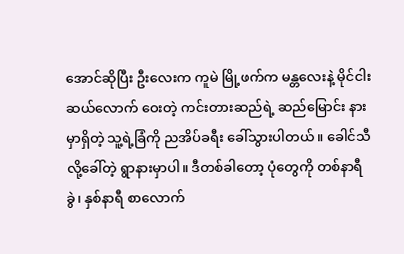အောင်ဆိုပြီး ဦးလေးက ကူမဲ မြို့ဖက်က မန္တလေးနဲ့ မိုင်ငါးဆယ်လောက် ဝေးတဲ့ ကင်းတားဆည်ရဲ့ ဆည်မြောင်း နားမှာရှိတဲ့ သူ့ရဲ့ခြံကို ညအိပ်ခရီး ခေါ်သွားပါတယ်။ ခေါင်သီ လို့ခေါ်တဲ့ ရွာနားမှာပါ။ ဒီတစ်ခါတော့ ပုံတွေကို တစ်နာရီခွဲ၊ နှစ်နာရီ စာလောက်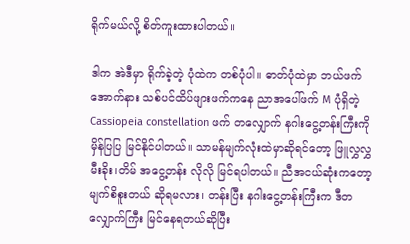ရိုက်မယ်လို့ စိတ်ကူးထားပါတယ်။

ဒါက အဲဒီမှာ ရိုက်ခဲ့တဲ့ ပုံထဲက တစ်ပုံပါ။ ဓာတ်ပုံထဲမှာ ဘယ်ဖက်အောက်နား သစ်ပင်ထိပ်ဖျားဖက်ကနေ ညာအပေါ်ဖက် M ပုံရှိတဲ့ Cassiopeia constellation ဖက် တလျှောက် နဂါးငွေ့တန်းကြီးကို မှိန်ပြပြ မြင်နိုင်ပါတယ်။ သာမန်မျက်လုံးထဲမှာဆိုရင်တော့ ဖြူလွှလွှ မီးခိုး၊တိမ် အငွေ့တန်း လိုလို မြင်ရပါတယ်။ ညီအငယ်ဆုံးကတော့ မျက်စိစူးတယ် ဆိုရမလား၊ တန်းပြီး နဂါးငွေ့တန်းကြီးက ဒီတလျှောက်ကြီး မြင်နေရတယ်ဆိုပြီး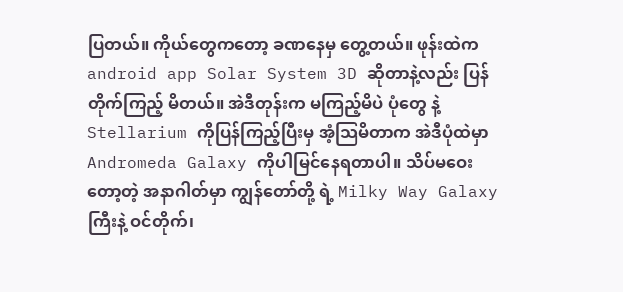ပြတယ်။ ကိုယ်တွေကတော့ ခဏနေမှ တွေ့တယ်။ ဖုန်းထဲက android app Solar System 3D ဆိုတာနဲ့လည်း ပြန်တိုက်ကြည့် မိတယ်။ အဲဒီတုန်းက မကြည့်မိပဲ ပုံတွေ နဲ့ Stellarium ကိုပြန်ကြည့်ပြီးမှ အံ့သြမိတာက အဲဒီပုံထဲမှာ Andromeda Galaxy ကိုပါမြင်နေရတာပါ။ သိပ်မဝေး တော့တဲ့ အနာဂါတ်မှာ ကျွန်တော်တို့ ရဲ့ Milky Way Galaxy ကြီးနဲ့ ဝင်တိုက်၊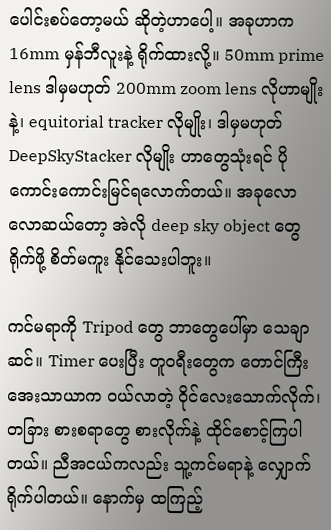ပေါင်းစပ်တော့မယ် ဆိုတဲ့ဟာပေါ့။ အခုဟာက 16mm မှန်ဘီလူးနဲ့ ရိုက်ထားလို့။ 50mm prime lens ဒါမှမဟုတ် 200mm zoom lens လိုဟာမျိုးနဲ့၊ equitorial tracker လိုမျိုး၊ ဒါမှမဟုတ် DeepSkyStacker လိုမျိုး ဟာတွေသုံးရင် ပိုကောင်းကောင်းမြင်ရလောက်တယ်။ အခုလောလောဆယ်တော့ အဲလို deep sky object တွေရိုက်ဖို့ စိတ်မကူး နိုင်သေးပါဘူး။

ကင်မရာကို Tripod တွေ ဘာတွေပေါ်မှာ သေချာဆင်။ Timer ပေးပြီး တူဝရီးတွေက တောင်ကြီး အေးသာယာက ဝယ်လာတဲ့ ဝိုင်လေးသောက်လိုက်၊ တခြား စားစရာတွေ စားလိုက်နဲ့ ထိုင်စောင့်ကြပါတယ်။ ညီအငယ်ကလည်း သူ့ကင်မရာနဲ့ လျှောက်ရိုက်ပါတယ်။ နောက်မှ ထကြည့်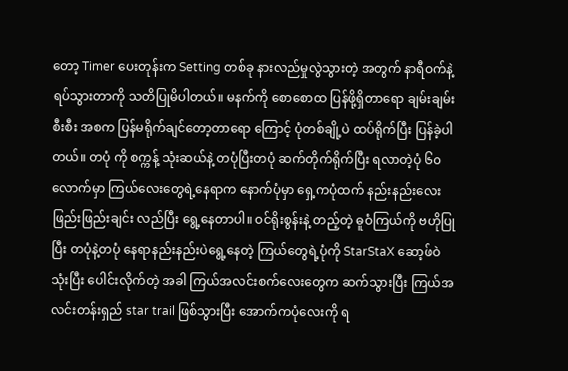တော့ Timer ပေးတုန်းက Setting တစ်ခု နားလည်မှုလွဲသွားတဲ့ အတွက် နာရီဝက်နဲ့ ရပ်သွားတာကို သတိပြုမိပါတယ်။ မနက်ကို စောစောထ ပြန်ဖို့ရှိတာရော ချမ်းချမ်းစီးစီး အစက ပြန်မရိုက်ချင်တော့တာရော ကြောင့် ပုံတစ်ချို့ပဲ ထပ်ရိုက်ပြီး ပြန်ခဲ့ပါတယ်။ တပုံ ကို စက္ကန့် သုံးဆယ်နဲ့ တပုံပြီးတပုံ ဆက်တိုက်ရိုက်ပြီး ရလာတဲ့ပုံ ၆၀ လောက်မှာ ကြယ်လေးတွေရဲ့နေရာက နောက်ပုံမှာ ရှေ့ကပုံထက် နည်းနည်းလေး ဖြည်းဖြည်းချင်း လည်ပြီး ရွေ့နေတာပါ။ ဝင်ရိုးစွန်းနဲ့ တည့်တဲ့ ဓူဝံကြယ်ကို ဗဟိုပြုပြီး တပုံနဲ့တပုံ နေရာနည်းနည်းပဲရွေ့နေတဲ့ ကြယ်တွေရဲ့ပုံကို StarStaX ဆော့ဖ်ဝဲ သုံးပြီး ပေါင်းလိုက်တဲ့ အခါ ကြယ်အလင်းစက်လေးတွေက ဆက်သွားပြီး ကြယ်အလင်းတန်းရှည် star trail ဖြစ်သွားပြီး အောက်ကပုံလေးကို ရ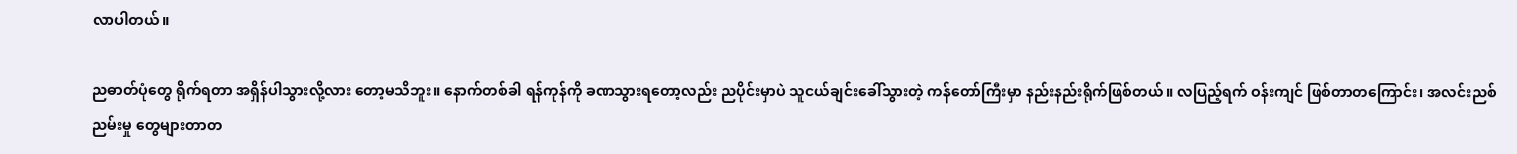လာပါတယ်။

ညဓာတ်ပုံတွေ ရိုက်ရတာ အရှိန်ပါသွားလို့လား တော့မသိဘူး။ နောက်တစ်ခါ ရန်ကုန်ကို ခဏသွားရတော့လည်း ညပိုင်းမှာပဲ သူငယ်ချင်းခေါ်သွားတဲ့ ကန်တော်ကြီးမှာ နည်းနည်းရိုက်ဖြစ်တယ်။ လပြည့်ရက် ဝန်းကျင် ဖြစ်တာတကြောင်း၊ အလင်းညစ်ညမ်းမှု တွေများတာတ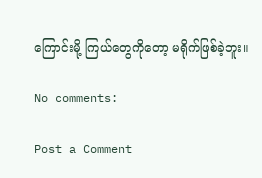ကြောင်းမို့ ကြယ်တွေကိုတော့ မရိုက်ဖြစ်ခဲ့ဘူး။

No comments:

Post a Comment